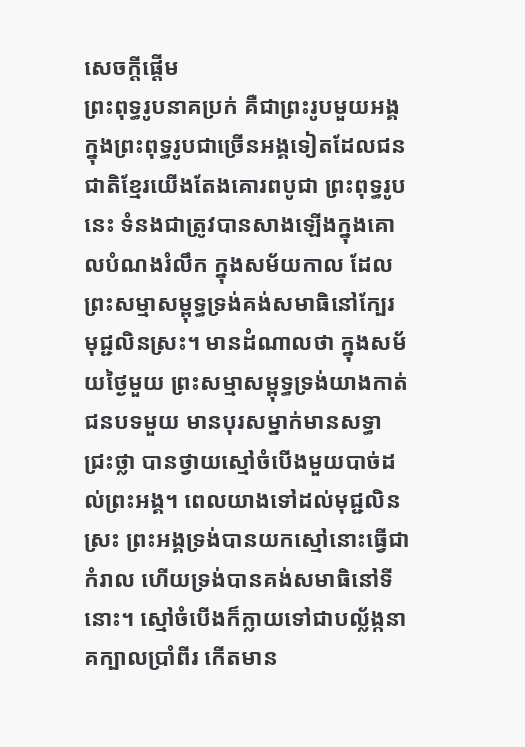សេចក្ដីផ្ដើម
ព្រះពុទ្ធរូបនាគប្រក់ គឺជាព្រះរូបមួយអង្គ ក្នុងព្រះពុទ្ធរូបជាច្រើនអង្គទៀតដែលជនជាតិខ្មែរយើងតែងគោរពបូជា ព្រះពុទ្ធរូបនេះ ទំនងជាត្រូវបានសាងឡើងក្នុងគោលបំណងរំលឹក ក្នុងសម័យកាល ដែលព្រះសម្មាសម្ពុទ្ធទ្រង់គង់សមាធិនៅក្បែរមុជ្ជលិនស្រះ។ មានដំណាលថា ក្នុងសម័យថ្ងៃមួយ ព្រះសម្មាសម្ពុទ្ធទ្រង់យាងកាត់ជនបទមួយ មានបុរសម្នាក់មានសទ្ធាជ្រះថ្លា បានថ្វាយស្មៅចំបើងមួយបាច់ដល់ព្រះអង្គ។ ពេលយាងទៅដល់មុជ្ជលិនស្រះ ព្រះអង្គទ្រង់បានយកស្មៅនោះធ្វើជាកំរាល ហើយទ្រង់បានគង់សមាធិនៅទីនោះ។ ស្មៅចំបើងក៏ក្លាយទៅជាបល្ល័ង្កនាគក្បាលប្រាំពីរ កើតមាន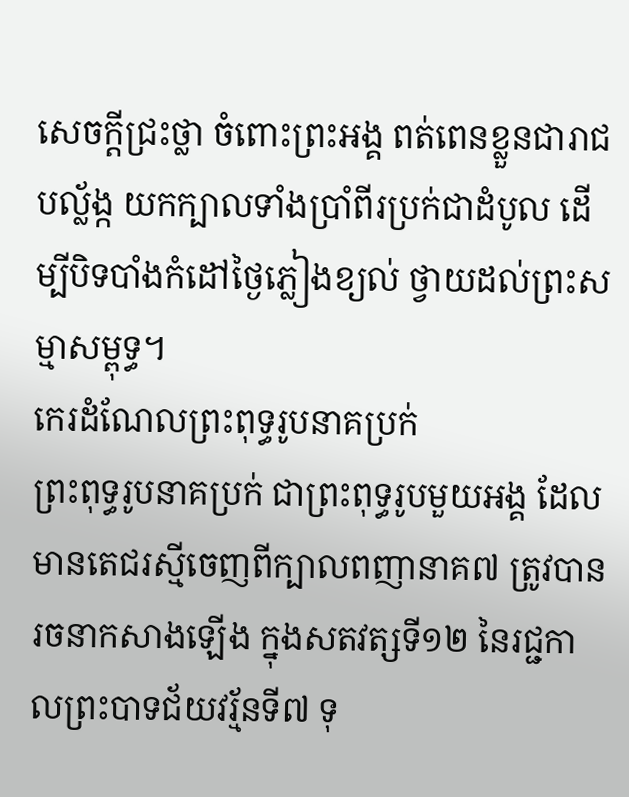សេចក្ដីជ្រះថ្លា ចំពោះព្រះអង្គ ពត់ពេនខ្លួនជារាជបល្ល័ង្ក យកក្បាលទាំងប្រាំពីរប្រក់ជាដំបូល ដើម្បីបិទបាំងកំដៅថ្ងៃភ្លៀងខ្យល់ ថ្វាយដល់ព្រះសម្មាសម្ពុទ្ធ។
កេរដំណែលព្រះពុទ្ធរូបនាគប្រក់
ព្រះពុទ្ធរូបនាគប្រក់ ជាព្រះពុទ្ធរូបមួយអង្គ ដែលមានតេជរស្មីចេញពីក្បាលពញានាគ៧ ត្រូវបានរចនាកសាងឡើង ក្នុងសតវត្សទី១២ នៃរជ្ជកាលព្រះបាទជ័យវរ្ម័នទី៧ ទុ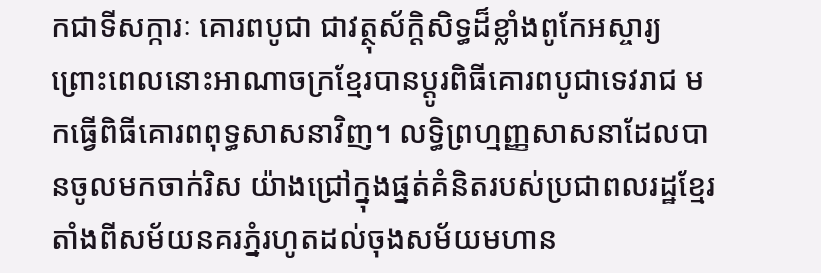កជាទីសក្ការៈ គោរពបូជា ជាវត្ថុស័ក្ដិសិទ្ធដ៏ខ្លាំងពូកែអស្ចារ្យ ព្រោះពេលនោះអាណាចក្រខ្មែរបានប្ដូរពិធីគោរពបូជាទេវរាជ មកធ្វើពិធីគោរពពុទ្ធសាសនាវិញ។ លទ្ធិព្រហ្មញ្ញសាសនាដែលបានចូលមកចាក់រិស យ៉ាងជ្រៅក្នុងផ្នត់គំនិតរបស់ប្រជាពលរដ្ឋខ្មែរ តាំងពីសម័យនគរភ្នំរហូតដល់ចុងសម័យមហាន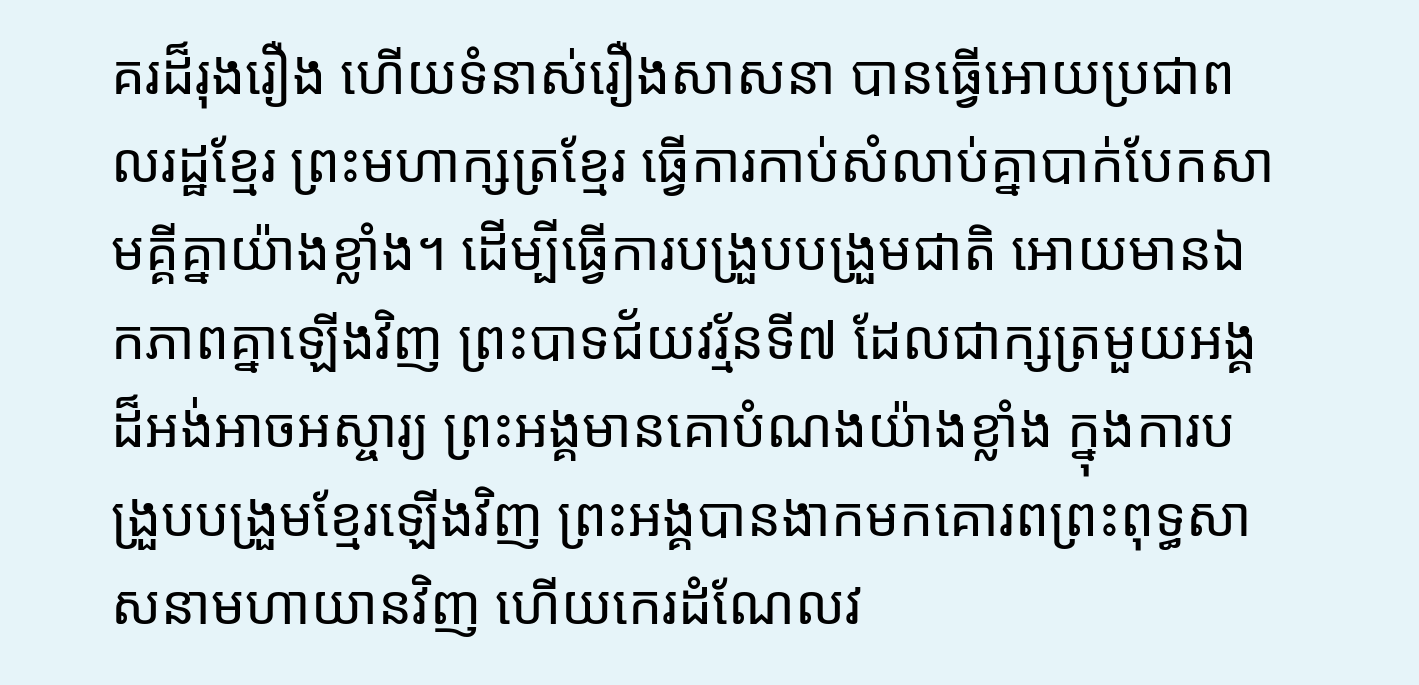គរដ៏រុងរឿង ហើយទំនាស់រឿងសាសនា បានធ្វើអោយប្រជាពលរដ្ឋខ្មែរ ព្រះមហាក្សត្រខ្មែរ ធ្វើការកាប់សំលាប់គ្នាបាក់បែកសាមគ្គីគ្នាយ៉ាងខ្លាំង។ ដើម្បីធ្វើការបង្រួបបង្រួមជាតិ អោយមានឯកភាពគ្នាឡើងវិញ ព្រះបាទជ័យវរ្ម័នទី៧ ដែលជាក្សត្រមួយអង្គ ដ៏អង់អាចអស្ចារ្យ ព្រះអង្គមានគោបំណងយ៉ាងខ្លាំង ក្នុងការបង្រួបបង្រួមខ្មែរឡើងវិញ ព្រះអង្គបានងាកមកគោរពព្រះពុទ្ធសាសនាមហាយានវិញ ហើយកេរដំណែលវ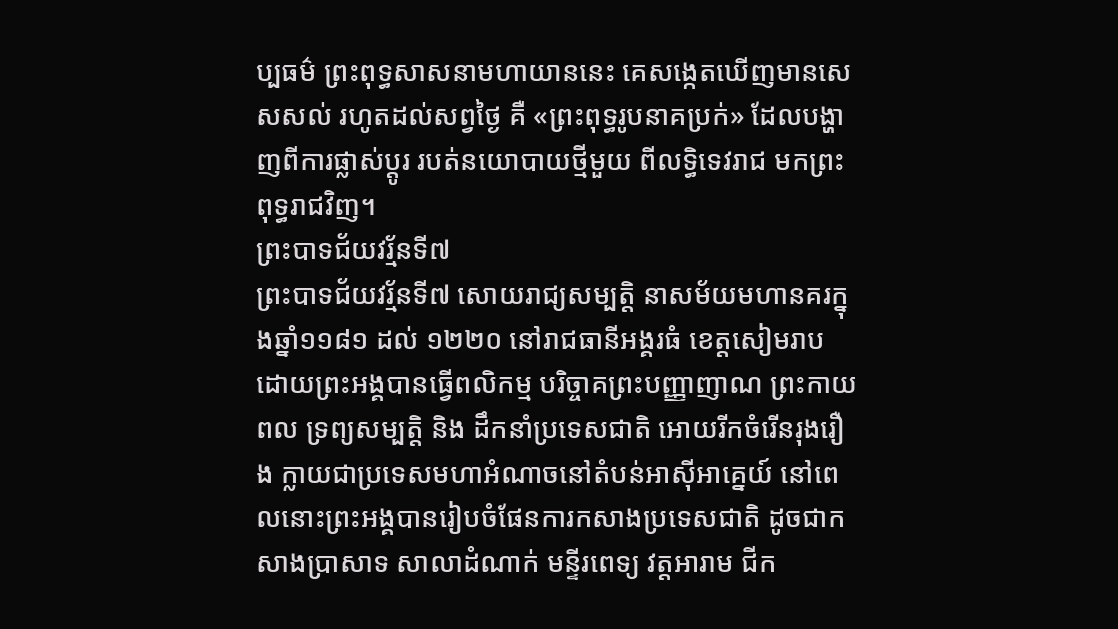ប្បធម៌ ព្រះពុទ្ធសាសនាមហាយាននេះ គេសង្កេតឃើញមានសេសសល់ រហូតដល់សព្វថ្ងៃ គឺ «ព្រះពុទ្ធរូបនាគប្រក់» ដែលបង្ហាញពីការផ្លាស់ប្តូរ របត់នយោបាយថ្មីមួយ ពីលទ្ធិទេវរាជ មកព្រះពុទ្ធរាជវិញ។
ព្រះបាទជ័យវរ្ម័នទី៧
ព្រះបាទជ័យវរ្ម័នទី៧ សោយរាជ្យសម្បត្តិ នាសម័យមហានគរក្នុងឆ្នាំ១១៨១ ដល់ ១២២០ នៅរាជធានីអង្គរធំ ខេត្តសៀមរាប ដោយព្រះអង្គបានធ្វើពលិកម្ម បរិច្ចាគព្រះបញ្ញាញាណ ព្រះកាយពល ទ្រព្យសម្បត្តិ និង ដឹកនាំប្រទេសជាតិ អោយរីកចំរើនរុងរឿង ក្លាយជាប្រទេសមហាអំណាចនៅតំបន់អាស៊ីអាគ្នេយ៍ នៅពេលនោះព្រះអង្គបានរៀបចំផែនការកសាងប្រទេសជាតិ ដូចជាកសាងប្រាសាទ សាលាដំណាក់ មន្ទីរពេទ្យ វត្តអារាម ជីក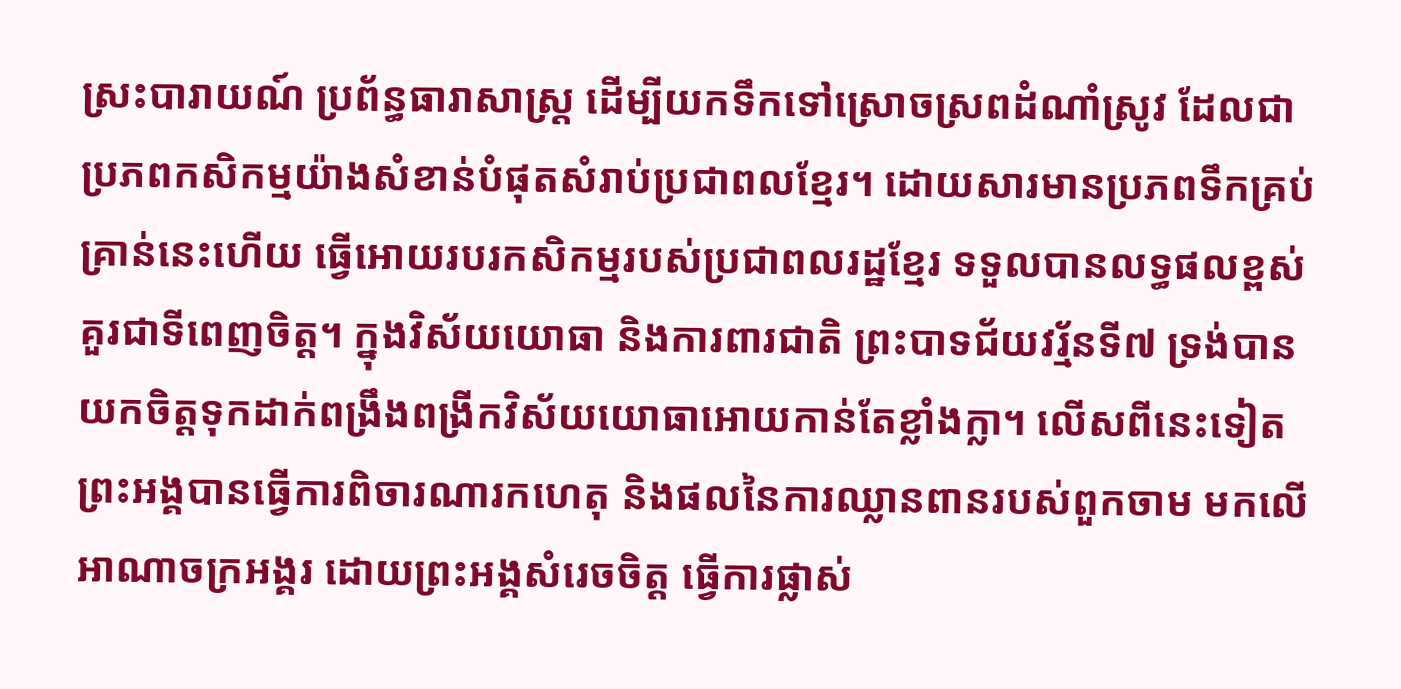ស្រះបារាយណ៍ ប្រព័ន្ធធារាសាស្ត្រ ដើម្បីយកទឹកទៅស្រោចស្រពដំណាំស្រូវ ដែលជាប្រភពកសិកម្មយ៉ាងសំខាន់បំផុតសំរាប់ប្រជាពលខ្មែរ។ ដោយសារមានប្រភពទឹកគ្រប់គ្រាន់នេះហើយ ធ្វើអោយរបរកសិកម្មរបស់ប្រជាពលរដ្ឋខ្មែរ ទទួលបានលទ្ធផលខ្ពស់គួរជាទីពេញចិត្ដ។ ក្នុងវិស័យយោធា និងការពារជាតិ ព្រះបាទជ័យវរ័្មនទី៧ ទ្រង់បានយកចិត្ដទុកដាក់ពង្រឹងពង្រីកវិស័យយោធាអោយកាន់តែខ្លាំងក្លា។ លើសពីនេះទៀត ព្រះអង្គបានធ្វើការពិចារណារកហេតុ និងផលនៃការឈ្លានពានរបស់ពួកចាម មកលើអាណាចក្រអង្គរ ដោយព្រះអង្គសំរេចចិត្ត ធ្វើការផ្លាស់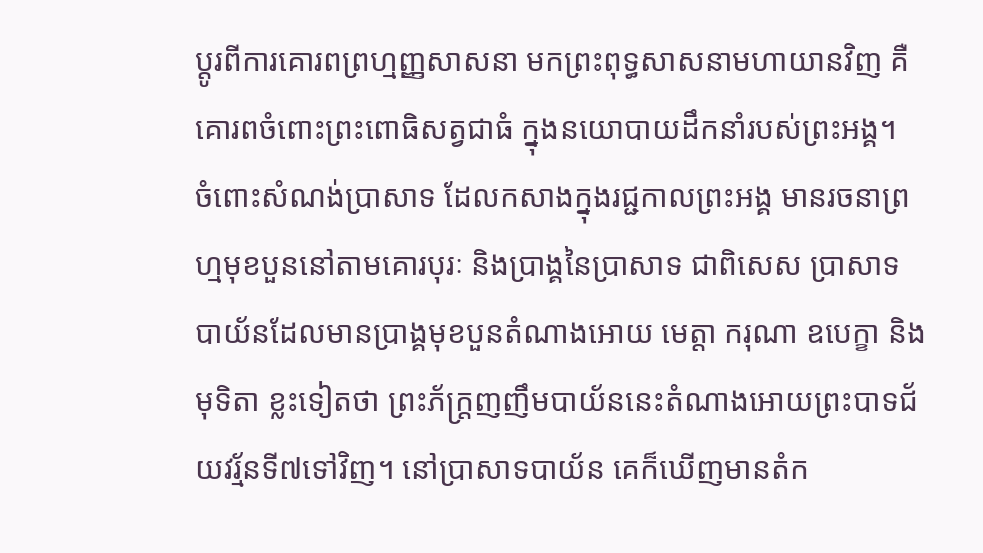ប្តូរពីការគោរពព្រហ្មញ្ញសាសនា មកព្រះពុទ្ធសាសនាមហាយានវិញ គឺគោរពចំពោះព្រះពោធិសត្វជាធំ ក្នុងនយោបាយដឹកនាំរបស់ព្រះអង្គ។
ចំពោះសំណង់ប្រាសាទ ដែលកសាងក្នុងរជ្ជកាលព្រះអង្គ មានរចនាព្រហ្មមុខបួននៅតាមគោរបុរៈ និងប្រាង្គនៃប្រាសាទ ជាពិសេស ប្រាសាទបាយ័នដែលមានប្រាង្គមុខបួនតំណាងអោយ មេត្តា ករុណា ឧបេក្ខា និងមុទិតា ខ្លះទៀតថា ព្រះភ័ក្ត្រញញឹមបាយ័ននេះតំណាងអោយព្រះបាទជ័យវរ្ម័នទី៧ទៅវិញ។ នៅប្រាសាទបាយ័ន គេក៏ឃើញមានតំក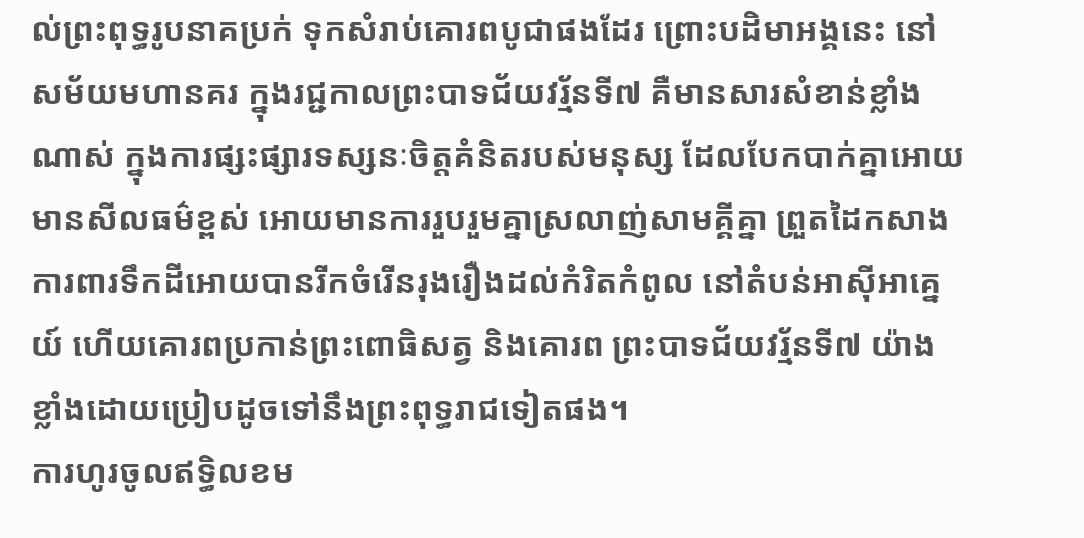ល់ព្រះពុទ្ធរូបនាគប្រក់ ទុកសំរាប់គោរពបូជាផងដែរ ព្រោះបដិមាអង្គនេះ នៅសម័យមហានគរ ក្នុងរជ្ជកាលព្រះបាទជ័យវរ្ម័នទី៧ គឺមានសារសំខាន់ខ្លាំងណាស់ ក្នុងការផ្សះផ្សារទស្សនៈចិត្តគំនិតរបស់មនុស្ស ដែលបែកបាក់គ្នាអោយមានសីលធម៌ខ្ពស់ អោយមានការរួបរួមគ្នាស្រលាញ់សាមគ្គីគ្នា ព្រួតដៃកសាង ការពារទឹកដីអោយបានរីកចំរើនរុងរឿងដល់កំរិតកំពូល នៅតំបន់អាស៊ីអាគ្នេយ៍ ហើយគោរពប្រកាន់ព្រះពោធិសត្វ និងគោរព ព្រះបាទជ័យវរ្ម័នទី៧ យ៉ាងខ្លាំងដោយប្រៀបដូចទៅនឹងព្រះពុទ្ធរាជទៀតផង។
ការហូរចូលឥទ្ធិលខម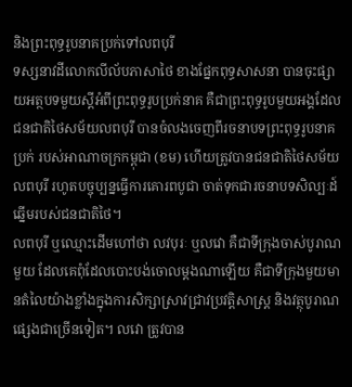និងព្រះពុទ្ធរូបនាគប្រក់ទៅលពបុរី
ទស្សនាវដីលោកលីល័បភាសាថៃ ខាងផ្នែកពុទ្ធសាសនា បានចុះផ្សាយអត្ថបទមួយស្ដីអំពីព្រះពុទ្ធរូបប្រក់នាគ គឺជាព្រះពុទ្ធរូបមួយអង្គដែលជនជាតិថៃសម័យលពបុរី បានចំលងចេញពីរចនាបទព្រះពុទ្ធរូបនាគប្រក់ របស់អាណាចក្រកម្ពុជា (ខម) ហើយត្រូវបានជនជាតិថៃសម័យលពបុរី រហូតបច្ចុប្បន្នធ្វើការគោរពបូជា ចាត់ទុកជារចនាបទសិល្បៈដ៍ឆ្នើមរបស់ជនជាតិថៃ។
លពបុរី ឬឈ្មោះដើមហៅថា លវបុរៈ ឬលវោ គឺជាទីក្រុងចាស់បូរាណមួយ ដែលគេពុំដែលបោះបង់ចោលម្ដងណាឡើយ គឺជាទីក្រុងមួយមានតំលៃយ៉ាងខ្លាំងក្នុងការសិក្សាស្រាវជ្រាវប្រវត្ដិសាស្ដ្រ និងវត្ថុបូរាណផ្សេងជាច្រើនទៀត។ លវោ ត្រូវបាន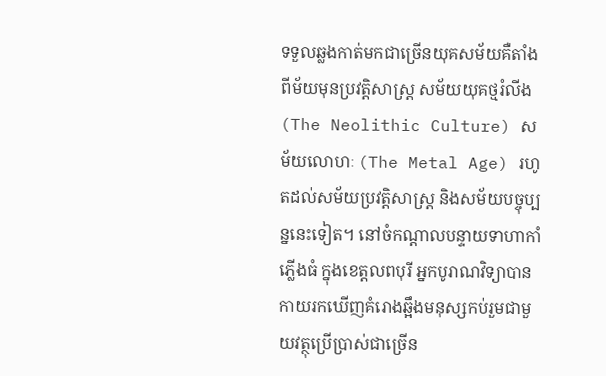ទទួលឆ្លងកាត់មកជាច្រើនយុគសម័យគឺតាំងពីម័យមុនប្រវត្ដិសាស្ដ្រ សម័យយុគថ្មរំលីង (The Neolithic Culture) សម័យលោហៈ (The Metal Age) រហូតដល់សម័យប្រវត្ដិសាស្ដ្រ និងសម័យបច្ចុប្បន្ននេះទៀត។ នៅចំកណ្ដាលបន្ទាយទាហាកាំភ្លើងធំ ក្នុងខេត្ដលពបុរី អ្នកបូរាណវិទ្យាបានកាយរកឃើញគំរោងឆ្អឹងមនុស្សកប់រួមជាមួយវត្ថុប្រើប្រាស់ជាច្រើន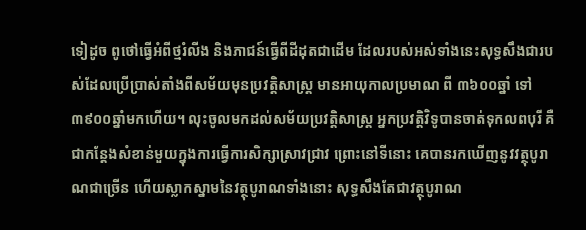ទៀដូច ពូថៅធ្វើអំពីថ្មរំលីង និងភាជន៍ធ្វើពីដីដុតជាដើម ដែលរបស់អស់ទាំងនេះសុទ្ធសឹងជារបស់ដែលប្រើប្រាស់តាំងពីសម័យមុនប្រវត្ដិសាស្ដ្រ មានអាយុកាលប្រមាណ ពី ៣៦០០ឆ្នាំ ទៅ ៣៩០០ឆ្នាំមកហើយ។ លុះចូលមកដល់សម័យប្រវត្ដិសាស្ដ្រ អ្នកប្រវត្ដិវិទូបានចាត់ទុកលពបុរី គឺជាកន្ដែងសំខាន់មួយក្នុងការធ្វើការសិក្សាស្រាវជ្រាវ ព្រោះនៅទីនោះ គេបានរកឃើញនូវវត្ថុបូរាណជាច្រើន ហើយស្លាកស្នាមនៃវត្ថុបូរាណទាំងនោះ សុទ្ធសឹងតែជាវត្ថុបូរាណ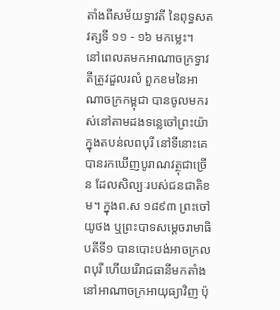តាំងពីសម័យទ្វាវតី នៃពុទ្ធសតវត្សទី ១១ - ១៦ មកម្លេះ។
នៅពេលតមកអាណាចក្រទ្វាវតីត្រូវដួលរលំ ពួកខមនៃអាណាចក្រកម្ពុជា បានចូលមករស់នៅតាមដងទន្លេចៅព្រះយ៉ា ក្នុងតបន់លពបុរី នៅទីនោះគេបានរកឃើញបូរាណវត្ថុជាច្រើន ដែលសិល្បៈរបស់ជនជាតិខម។ ក្នុងព.ស ១៨៩៣ ព្រះចៅយូថង ឬព្រះបាទសម្ដេចរាមាធិបតីទី១ បានបោះបង់អាចក្រលពបុរី ហើយរើរាជធានីមកតាំងនៅអាណាចក្រអាយុធ្យាវិញ ប៉ុ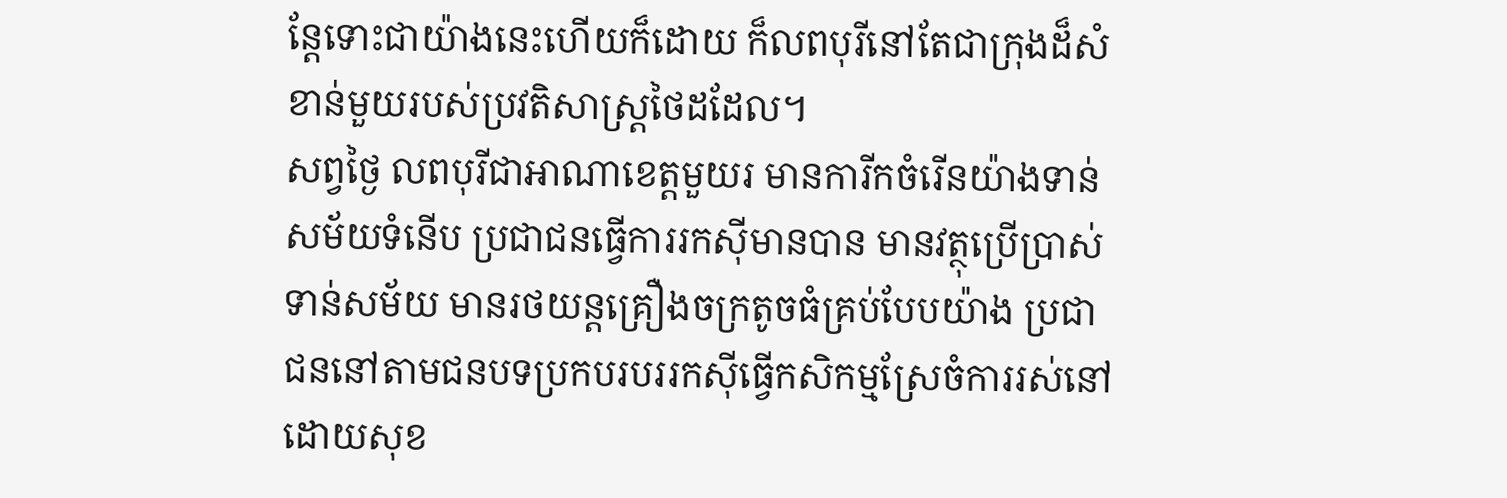ន្ដែទោះជាយ៉ាងនេះហើយក៏ដោយ ក៏លពបុរីនៅតែជាក្រុងដ៏សំខាន់មួយរបស់ប្រវតិសាស្ដ្រថៃដដែល។
សព្វថ្ងៃ លពបុរីជាអាណាខេត្ដមួយរ មានការីកចំរើនយ៉ាងទាន់សម័យទំនើប ប្រជាជនធ្វើការរកស៊ីមានបាន មានវត្ថុប្រើប្រាស់ទាន់សម័យ មានរថយន្ដគ្រឿងចក្រតូចធំគ្រប់បែបយ៉ាង ប្រជាជននៅតាមជនបទប្រកបរបររកស៊ីធ្វើកសិកម្មស្រែចំការរស់នៅដោយសុខ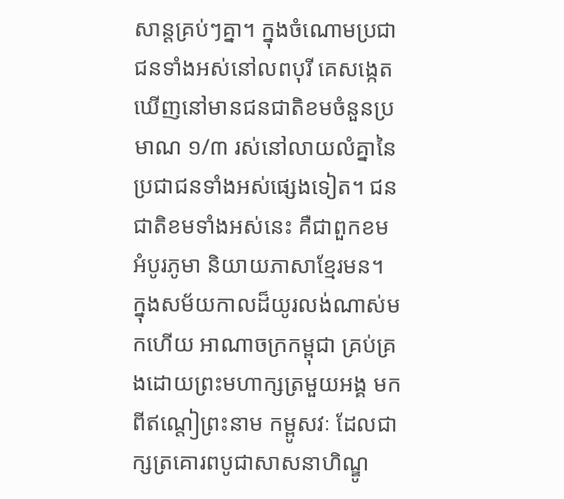សាន្ដគ្រប់ៗគ្នា។ ក្នុងចំណោមប្រជាជនទាំងអស់នៅលពបុរី គេសង្កេតឃើញនៅមានជនជាតិខមចំនួនប្រមាណ ១/៣ រស់នៅលាយលំគ្នានៃប្រជាជនទាំងអស់ផ្សេងទៀត។ ជនជាតិខមទាំងអស់នេះ គឺជាពួកខមអំបូរភូមា និយាយភាសាខ្មែរមន។
ក្នុងសម័យកាលដ៏យូរលង់ណាស់មកហើយ អាណាចក្រកម្ពុជា គ្រប់គ្រងដោយព្រះមហាក្សត្រមួយអង្គ មកពីឥណ្ដៀព្រះនាម កម្ពូសវៈ ដែលជាក្សត្រគោរពបូជាសាសនាហិណ្ឌូ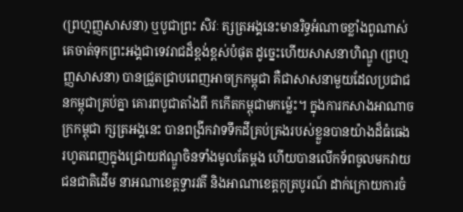(ព្រហ្មញ្ញសាសនា) ឬបូជាព្រះ សិវៈ ត្សត្រអង្គនេះមានរិទ្ធអំណាចខ្លាំងពូណាស់ គេចាត់ទុកព្រះអង្គជាទេវរាជដ៏ខ្ពង់ខ្ពស់បំផុត ដូច្នេះហើយសាសនាហិណ្ឌូ (ព្រហ្មញ្ញសាសនា) បានជ្រួតជ្រាបពេញអាចក្រកម្ពុជា គឺជាសាសនាមួយដែលប្រជាជនកម្ពុជាគ្រប់គ្នា គោរពបូជាតាំងពី កកើតកម្ពុជាមកម៉្លេះ។ ក្នុងការកសាងអាណាចក្រកម្ពុជា ក្សត្រអង្គនេះ បានពង្រីកវាទទឹកដីគ្រប់គ្រងរបស់ខ្លួនបានយ៉ាងដ៏ធំធេង រហូតពេញក្នុងជ្រោយឥណ្ឌូចិនទាំងមូលតែម្ដង ហើយបានលើកទ័ពចូលមកវាយជនជាតិដើម នាអណាខេត្ដទ្វារវតី និងអាណាខេត្ដកូត្របូរណ៍ ដាក់ក្រោយការចំ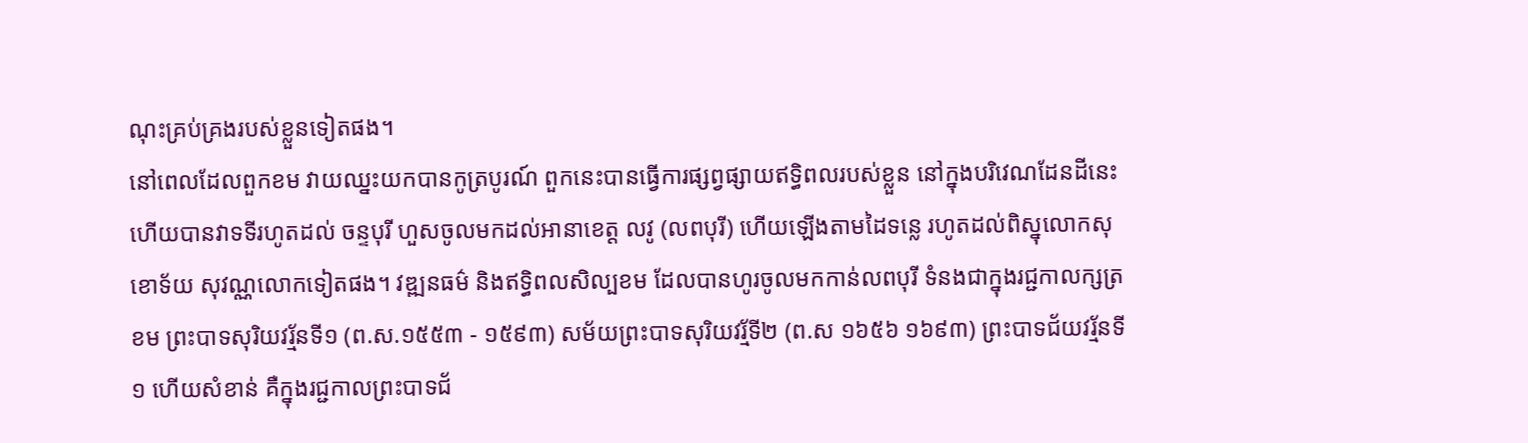ណុះគ្រប់គ្រងរបស់ខ្លួនទៀតផង។
នៅពេលដែលពួកខម វាយឈ្នះយកបានកូត្របូរណ៍ ពួកនេះបានធ្វើការផ្សព្វផ្សាយឥទ្ធិពលរបស់ខ្លួន នៅក្នុងបរិវេណដែនដីនេះ ហើយបានវាទទីរហូតដល់ ចន្ទបុរី ហួសចូលមកដល់អានាខេត្ដ លវូ (លពបុរី) ហើយឡើងតាមដៃទន្លេ រហូតដល់ពិស្នុលោកសុខោទ័យ សុវណ្ណលោកទៀតផង។ វឌ្ឍនធម៌ និងឥទ្ធិពលសិល្បខម ដែលបានហូរចូលមកកាន់លពបុរី ទំនងជាក្នុងរជ្ជកាលក្សត្រខម ព្រះបាទសុរិយវរ្ម័នទី១ (ព.ស.១៥៥៣ - ១៥៩៣) សម័យព្រះបាទសុរិយវរ្ម័ទី២ (ព.ស ១៦៥៦ ១៦៩៣) ព្រះបាទជ័យវរ្ម័នទី១ ហើយសំខាន់ គឺក្នុងរជ្ជកាលព្រះបាទជ័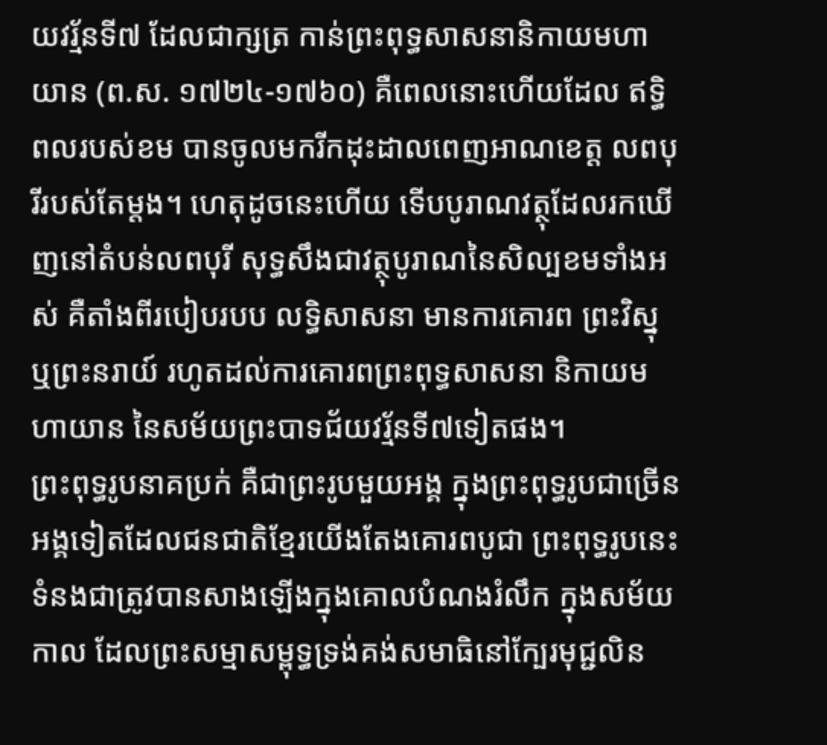យវរ្ម័នទី៧ ដែលជាក្សត្រ កាន់ព្រះពុទ្ធសាសនានិកាយមហាយាន (ព.ស. ១៧២៤-១៧៦០) គឺពេលនោះហើយដែល ឥទ្ធិពលរបស់ខម បានចូលមករីកដុះដាលពេញអាណខេត្ដ លពបុរីរបស់តែម្ដង។ ហេតុដូចនេះហើយ ទើបបូរាណវត្ថុដែលរកឃើញនៅតំបន់លពបុរី សុទ្ធសឹងជាវត្ថុបូរាណនៃសិល្បខមទាំងអស់ គឺតាំងពីរបៀបរបប លទ្ធិសាសនា មានការគោរព ព្រះវិស្នុ ឬព្រះនរាយ៍ រហូតដល់ការគោរពព្រះពុទ្ធសាសនា និកាយមហាយាន នៃសម័យព្រះបាទជ័យវរ្ម័នទី៧ទៀតផង។
ព្រះពុទ្ធរូបនាគប្រក់ គឺជាព្រះរូបមួយអង្គ ក្នុងព្រះពុទ្ធរូបជាច្រើនអង្គទៀតដែលជនជាតិខ្មែរយើងតែងគោរពបូជា ព្រះពុទ្ធរូបនេះ ទំនងជាត្រូវបានសាងឡើងក្នុងគោលបំណងរំលឹក ក្នុងសម័យកាល ដែលព្រះសម្មាសម្ពុទ្ធទ្រង់គង់សមាធិនៅក្បែរមុជ្ជលិន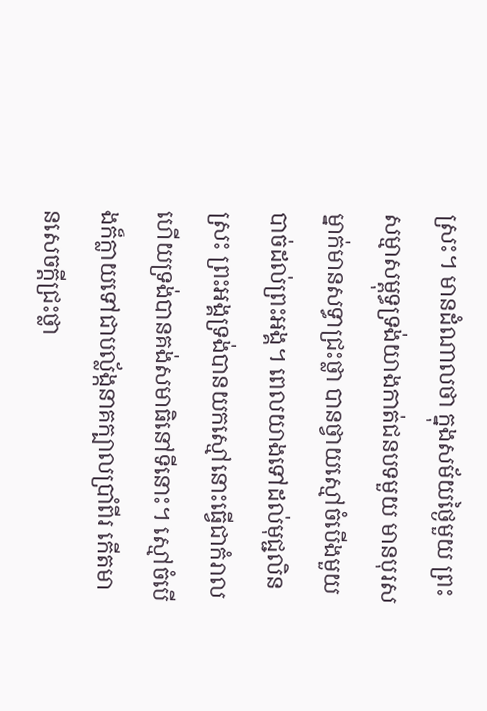ស្រះ។ មានដំណាលថា ក្នុងសម័យថ្ងៃមួយ ព្រះសម្មាសម្ពុទ្ធទ្រង់យាងកាត់ជនបទមួយ មានបុរសម្នាក់មានសទ្ធាជ្រះថ្លា បានថ្វាយស្មៅចំបើងមួយបាច់ដល់ព្រះអង្គ។ ពេលយាងទៅដល់មុជ្ជលិនស្រះ ព្រះអង្គទ្រង់បានយកស្មៅនោះធ្វើជាកំរាល ហើយទ្រង់បានគង់សមាធិនៅទីនោះ។ ស្មៅចំបើងក៏ក្លាយទៅជាបល្ល័ង្កនាគក្បាលប្រាំពីរ កើតមានសេចក្ដីជ្រះថ្លា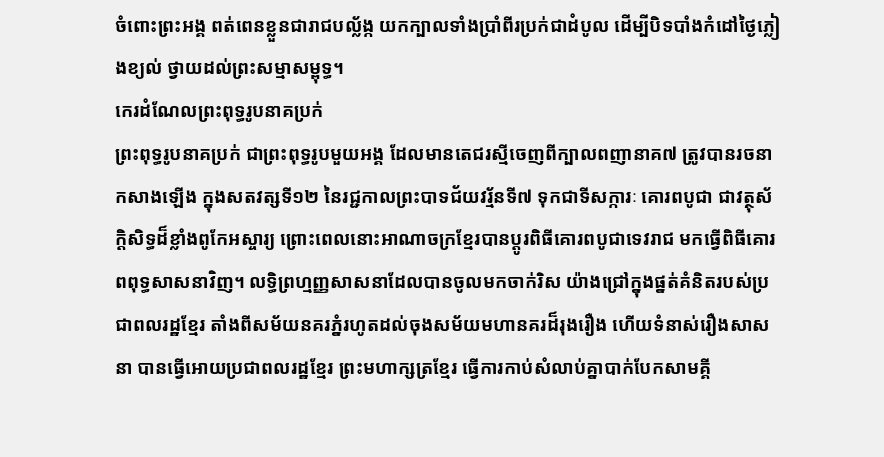ចំពោះព្រះអង្គ ពត់ពេនខ្លួនជារាជបល្ល័ង្ក យកក្បាលទាំងប្រាំពីរប្រក់ជាដំបូល ដើម្បីបិទបាំងកំដៅថ្ងៃភ្លៀងខ្យល់ ថ្វាយដល់ព្រះសម្មាសម្ពុទ្ធ។
កេរដំណែលព្រះពុទ្ធរូបនាគប្រក់
ព្រះពុទ្ធរូបនាគប្រក់ ជាព្រះពុទ្ធរូបមួយអង្គ ដែលមានតេជរស្មីចេញពីក្បាលពញានាគ៧ ត្រូវបានរចនាកសាងឡើង ក្នុងសតវត្សទី១២ នៃរជ្ជកាលព្រះបាទជ័យវរ្ម័នទី៧ ទុកជាទីសក្ការៈ គោរពបូជា ជាវត្ថុស័ក្ដិសិទ្ធដ៏ខ្លាំងពូកែអស្ចារ្យ ព្រោះពេលនោះអាណាចក្រខ្មែរបានប្ដូរពិធីគោរពបូជាទេវរាជ មកធ្វើពិធីគោរពពុទ្ធសាសនាវិញ។ លទ្ធិព្រហ្មញ្ញសាសនាដែលបានចូលមកចាក់រិស យ៉ាងជ្រៅក្នុងផ្នត់គំនិតរបស់ប្រជាពលរដ្ឋខ្មែរ តាំងពីសម័យនគរភ្នំរហូតដល់ចុងសម័យមហានគរដ៏រុងរឿង ហើយទំនាស់រឿងសាសនា បានធ្វើអោយប្រជាពលរដ្ឋខ្មែរ ព្រះមហាក្សត្រខ្មែរ ធ្វើការកាប់សំលាប់គ្នាបាក់បែកសាមគ្គី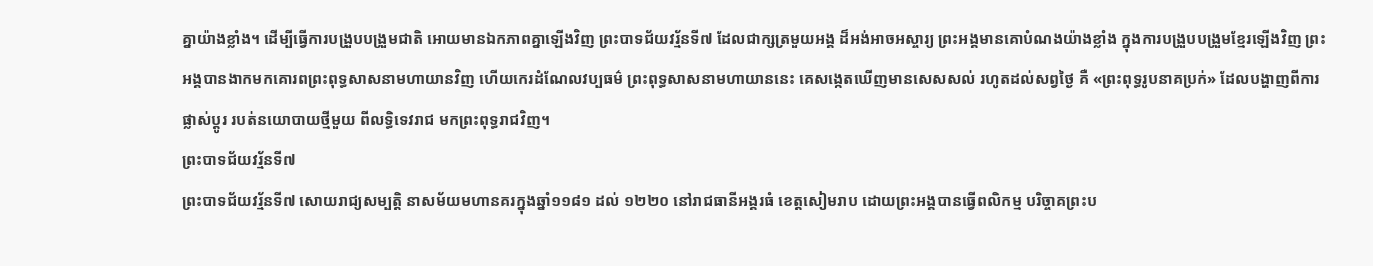គ្នាយ៉ាងខ្លាំង។ ដើម្បីធ្វើការបង្រួបបង្រួមជាតិ អោយមានឯកភាពគ្នាឡើងវិញ ព្រះបាទជ័យវរ្ម័នទី៧ ដែលជាក្សត្រមួយអង្គ ដ៏អង់អាចអស្ចារ្យ ព្រះអង្គមានគោបំណងយ៉ាងខ្លាំង ក្នុងការបង្រួបបង្រួមខ្មែរឡើងវិញ ព្រះអង្គបានងាកមកគោរពព្រះពុទ្ធសាសនាមហាយានវិញ ហើយកេរដំណែលវប្បធម៌ ព្រះពុទ្ធសាសនាមហាយាននេះ គេសង្កេតឃើញមានសេសសល់ រហូតដល់សព្វថ្ងៃ គឺ «ព្រះពុទ្ធរូបនាគប្រក់» ដែលបង្ហាញពីការផ្លាស់ប្តូរ របត់នយោបាយថ្មីមួយ ពីលទ្ធិទេវរាជ មកព្រះពុទ្ធរាជវិញ។
ព្រះបាទជ័យវរ្ម័នទី៧
ព្រះបាទជ័យវរ្ម័នទី៧ សោយរាជ្យសម្បត្តិ នាសម័យមហានគរក្នុងឆ្នាំ១១៨១ ដល់ ១២២០ នៅរាជធានីអង្គរធំ ខេត្តសៀមរាប ដោយព្រះអង្គបានធ្វើពលិកម្ម បរិច្ចាគព្រះប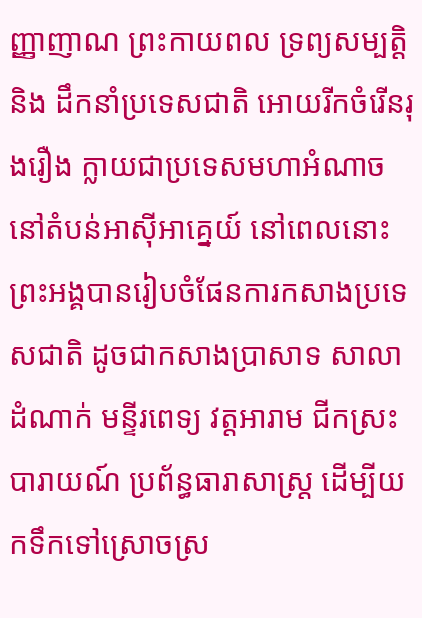ញ្ញាញាណ ព្រះកាយពល ទ្រព្យសម្បត្តិ និង ដឹកនាំប្រទេសជាតិ អោយរីកចំរើនរុងរឿង ក្លាយជាប្រទេសមហាអំណាចនៅតំបន់អាស៊ីអាគ្នេយ៍ នៅពេលនោះព្រះអង្គបានរៀបចំផែនការកសាងប្រទេសជាតិ ដូចជាកសាងប្រាសាទ សាលាដំណាក់ មន្ទីរពេទ្យ វត្តអារាម ជីកស្រះបារាយណ៍ ប្រព័ន្ធធារាសាស្ត្រ ដើម្បីយកទឹកទៅស្រោចស្រ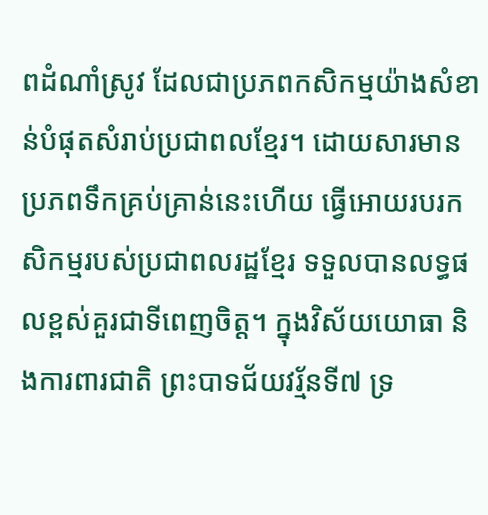ពដំណាំស្រូវ ដែលជាប្រភពកសិកម្មយ៉ាងសំខាន់បំផុតសំរាប់ប្រជាពលខ្មែរ។ ដោយសារមានប្រភពទឹកគ្រប់គ្រាន់នេះហើយ ធ្វើអោយរបរកសិកម្មរបស់ប្រជាពលរដ្ឋខ្មែរ ទទួលបានលទ្ធផលខ្ពស់គួរជាទីពេញចិត្ដ។ ក្នុងវិស័យយោធា និងការពារជាតិ ព្រះបាទជ័យវរ័្មនទី៧ ទ្រ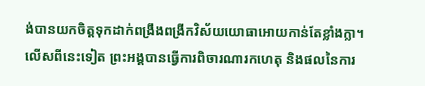ង់បានយកចិត្ដទុកដាក់ពង្រឹងពង្រីកវិស័យយោធាអោយកាន់តែខ្លាំងក្លា។ លើសពីនេះទៀត ព្រះអង្គបានធ្វើការពិចារណារកហេតុ និងផលនៃការ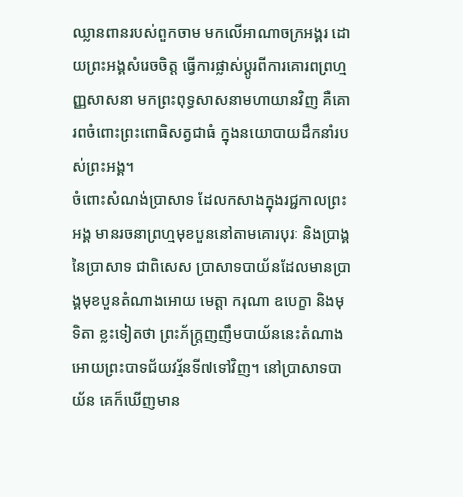ឈ្លានពានរបស់ពួកចាម មកលើអាណាចក្រអង្គរ ដោយព្រះអង្គសំរេចចិត្ត ធ្វើការផ្លាស់ប្តូរពីការគោរពព្រហ្មញ្ញសាសនា មកព្រះពុទ្ធសាសនាមហាយានវិញ គឺគោរពចំពោះព្រះពោធិសត្វជាធំ ក្នុងនយោបាយដឹកនាំរបស់ព្រះអង្គ។
ចំពោះសំណង់ប្រាសាទ ដែលកសាងក្នុងរជ្ជកាលព្រះអង្គ មានរចនាព្រហ្មមុខបួននៅតាមគោរបុរៈ និងប្រាង្គនៃប្រាសាទ ជាពិសេស ប្រាសាទបាយ័នដែលមានប្រាង្គមុខបួនតំណាងអោយ មេត្តា ករុណា ឧបេក្ខា និងមុទិតា ខ្លះទៀតថា ព្រះភ័ក្ត្រញញឹមបាយ័ននេះតំណាងអោយព្រះបាទជ័យវរ្ម័នទី៧ទៅវិញ។ នៅប្រាសាទបាយ័ន គេក៏ឃើញមាន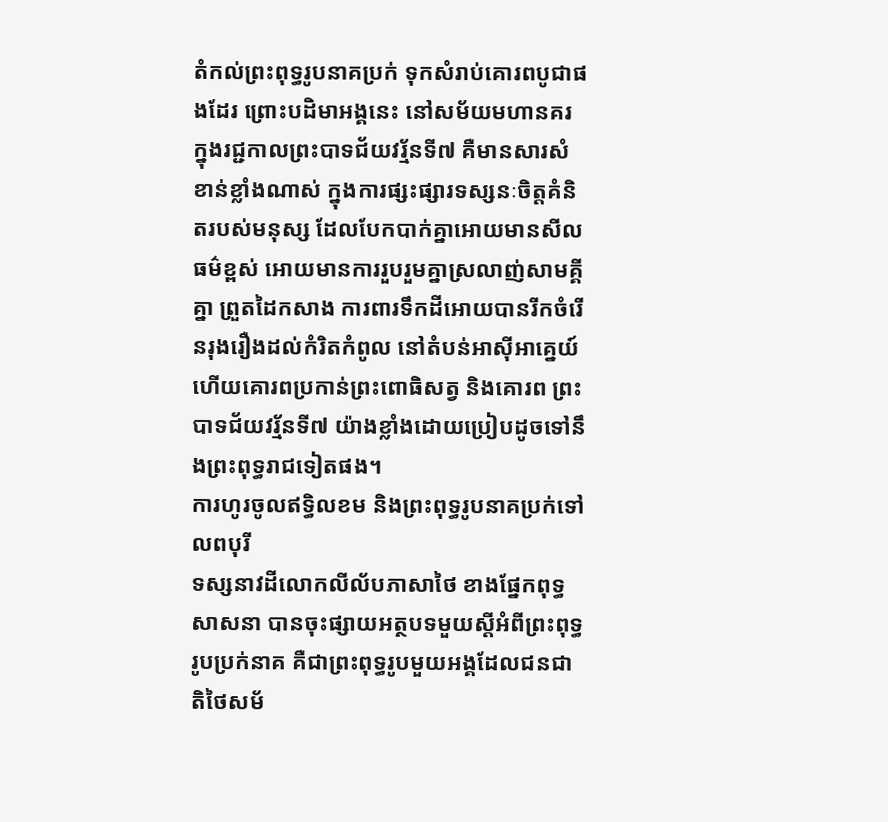តំកល់ព្រះពុទ្ធរូបនាគប្រក់ ទុកសំរាប់គោរពបូជាផងដែរ ព្រោះបដិមាអង្គនេះ នៅសម័យមហានគរ ក្នុងរជ្ជកាលព្រះបាទជ័យវរ្ម័នទី៧ គឺមានសារសំខាន់ខ្លាំងណាស់ ក្នុងការផ្សះផ្សារទស្សនៈចិត្តគំនិតរបស់មនុស្ស ដែលបែកបាក់គ្នាអោយមានសីលធម៌ខ្ពស់ អោយមានការរួបរួមគ្នាស្រលាញ់សាមគ្គីគ្នា ព្រួតដៃកសាង ការពារទឹកដីអោយបានរីកចំរើនរុងរឿងដល់កំរិតកំពូល នៅតំបន់អាស៊ីអាគ្នេយ៍ ហើយគោរពប្រកាន់ព្រះពោធិសត្វ និងគោរព ព្រះបាទជ័យវរ្ម័នទី៧ យ៉ាងខ្លាំងដោយប្រៀបដូចទៅនឹងព្រះពុទ្ធរាជទៀតផង។
ការហូរចូលឥទ្ធិលខម និងព្រះពុទ្ធរូបនាគប្រក់ទៅលពបុរី
ទស្សនាវដីលោកលីល័បភាសាថៃ ខាងផ្នែកពុទ្ធសាសនា បានចុះផ្សាយអត្ថបទមួយស្ដីអំពីព្រះពុទ្ធរូបប្រក់នាគ គឺជាព្រះពុទ្ធរូបមួយអង្គដែលជនជាតិថៃសម័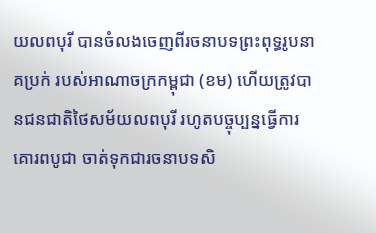យលពបុរី បានចំលងចេញពីរចនាបទព្រះពុទ្ធរូបនាគប្រក់ របស់អាណាចក្រកម្ពុជា (ខម) ហើយត្រូវបានជនជាតិថៃសម័យលពបុរី រហូតបច្ចុប្បន្នធ្វើការគោរពបូជា ចាត់ទុកជារចនាបទសិ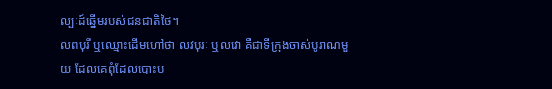ល្បៈដ៍ឆ្នើមរបស់ជនជាតិថៃ។
លពបុរី ឬឈ្មោះដើមហៅថា លវបុរៈ ឬលវោ គឺជាទីក្រុងចាស់បូរាណមួយ ដែលគេពុំដែលបោះប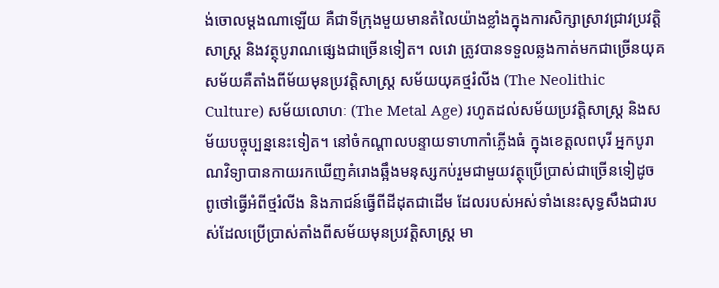ង់ចោលម្ដងណាឡើយ គឺជាទីក្រុងមួយមានតំលៃយ៉ាងខ្លាំងក្នុងការសិក្សាស្រាវជ្រាវប្រវត្ដិសាស្ដ្រ និងវត្ថុបូរាណផ្សេងជាច្រើនទៀត។ លវោ ត្រូវបានទទួលឆ្លងកាត់មកជាច្រើនយុគសម័យគឺតាំងពីម័យមុនប្រវត្ដិសាស្ដ្រ សម័យយុគថ្មរំលីង (The Neolithic Culture) សម័យលោហៈ (The Metal Age) រហូតដល់សម័យប្រវត្ដិសាស្ដ្រ និងសម័យបច្ចុប្បន្ននេះទៀត។ នៅចំកណ្ដាលបន្ទាយទាហាកាំភ្លើងធំ ក្នុងខេត្ដលពបុរី អ្នកបូរាណវិទ្យាបានកាយរកឃើញគំរោងឆ្អឹងមនុស្សកប់រួមជាមួយវត្ថុប្រើប្រាស់ជាច្រើនទៀដូច ពូថៅធ្វើអំពីថ្មរំលីង និងភាជន៍ធ្វើពីដីដុតជាដើម ដែលរបស់អស់ទាំងនេះសុទ្ធសឹងជារបស់ដែលប្រើប្រាស់តាំងពីសម័យមុនប្រវត្ដិសាស្ដ្រ មា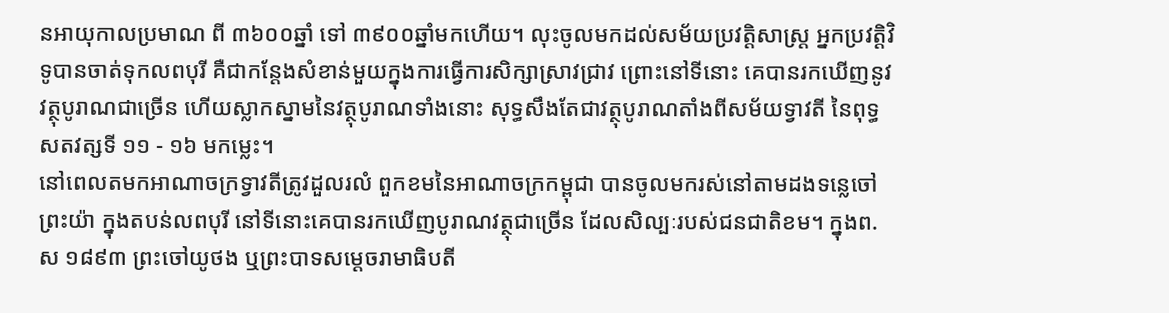នអាយុកាលប្រមាណ ពី ៣៦០០ឆ្នាំ ទៅ ៣៩០០ឆ្នាំមកហើយ។ លុះចូលមកដល់សម័យប្រវត្ដិសាស្ដ្រ អ្នកប្រវត្ដិវិទូបានចាត់ទុកលពបុរី គឺជាកន្ដែងសំខាន់មួយក្នុងការធ្វើការសិក្សាស្រាវជ្រាវ ព្រោះនៅទីនោះ គេបានរកឃើញនូវវត្ថុបូរាណជាច្រើន ហើយស្លាកស្នាមនៃវត្ថុបូរាណទាំងនោះ សុទ្ធសឹងតែជាវត្ថុបូរាណតាំងពីសម័យទ្វាវតី នៃពុទ្ធសតវត្សទី ១១ - ១៦ មកម្លេះ។
នៅពេលតមកអាណាចក្រទ្វាវតីត្រូវដួលរលំ ពួកខមនៃអាណាចក្រកម្ពុជា បានចូលមករស់នៅតាមដងទន្លេចៅព្រះយ៉ា ក្នុងតបន់លពបុរី នៅទីនោះគេបានរកឃើញបូរាណវត្ថុជាច្រើន ដែលសិល្បៈរបស់ជនជាតិខម។ ក្នុងព.ស ១៨៩៣ ព្រះចៅយូថង ឬព្រះបាទសម្ដេចរាមាធិបតី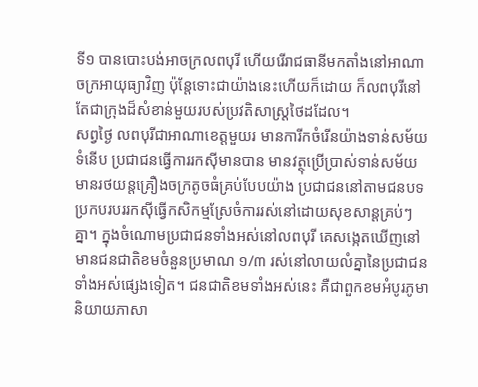ទី១ បានបោះបង់អាចក្រលពបុរី ហើយរើរាជធានីមកតាំងនៅអាណាចក្រអាយុធ្យាវិញ ប៉ុន្ដែទោះជាយ៉ាងនេះហើយក៏ដោយ ក៏លពបុរីនៅតែជាក្រុងដ៏សំខាន់មួយរបស់ប្រវតិសាស្ដ្រថៃដដែល។
សព្វថ្ងៃ លពបុរីជាអាណាខេត្ដមួយរ មានការីកចំរើនយ៉ាងទាន់សម័យទំនើប ប្រជាជនធ្វើការរកស៊ីមានបាន មានវត្ថុប្រើប្រាស់ទាន់សម័យ មានរថយន្ដគ្រឿងចក្រតូចធំគ្រប់បែបយ៉ាង ប្រជាជននៅតាមជនបទប្រកបរបររកស៊ីធ្វើកសិកម្មស្រែចំការរស់នៅដោយសុខសាន្ដគ្រប់ៗគ្នា។ ក្នុងចំណោមប្រជាជនទាំងអស់នៅលពបុរី គេសង្កេតឃើញនៅមានជនជាតិខមចំនួនប្រមាណ ១/៣ រស់នៅលាយលំគ្នានៃប្រជាជនទាំងអស់ផ្សេងទៀត។ ជនជាតិខមទាំងអស់នេះ គឺជាពួកខមអំបូរភូមា និយាយភាសា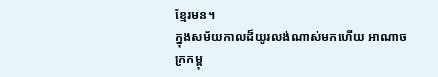ខ្មែរមន។
ក្នុងសម័យកាលដ៏យូរលង់ណាស់មកហើយ អាណាចក្រកម្ពុ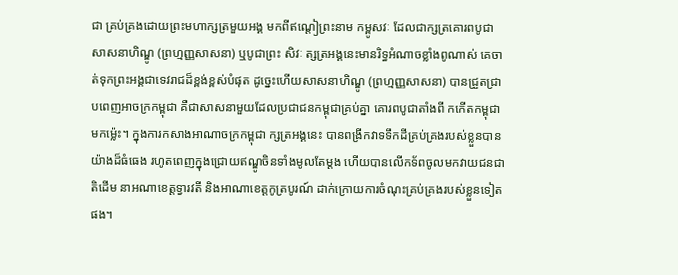ជា គ្រប់គ្រងដោយព្រះមហាក្សត្រមួយអង្គ មកពីឥណ្ដៀព្រះនាម កម្ពូសវៈ ដែលជាក្សត្រគោរពបូជាសាសនាហិណ្ឌូ (ព្រហ្មញ្ញសាសនា) ឬបូជាព្រះ សិវៈ ត្សត្រអង្គនេះមានរិទ្ធអំណាចខ្លាំងពូណាស់ គេចាត់ទុកព្រះអង្គជាទេវរាជដ៏ខ្ពង់ខ្ពស់បំផុត ដូច្នេះហើយសាសនាហិណ្ឌូ (ព្រហ្មញ្ញសាសនា) បានជ្រួតជ្រាបពេញអាចក្រកម្ពុជា គឺជាសាសនាមួយដែលប្រជាជនកម្ពុជាគ្រប់គ្នា គោរពបូជាតាំងពី កកើតកម្ពុជាមកម៉្លេះ។ ក្នុងការកសាងអាណាចក្រកម្ពុជា ក្សត្រអង្គនេះ បានពង្រីកវាទទឹកដីគ្រប់គ្រងរបស់ខ្លួនបានយ៉ាងដ៏ធំធេង រហូតពេញក្នុងជ្រោយឥណ្ឌូចិនទាំងមូលតែម្ដង ហើយបានលើកទ័ពចូលមកវាយជនជាតិដើម នាអណាខេត្ដទ្វារវតី និងអាណាខេត្ដកូត្របូរណ៍ ដាក់ក្រោយការចំណុះគ្រប់គ្រងរបស់ខ្លួនទៀតផង។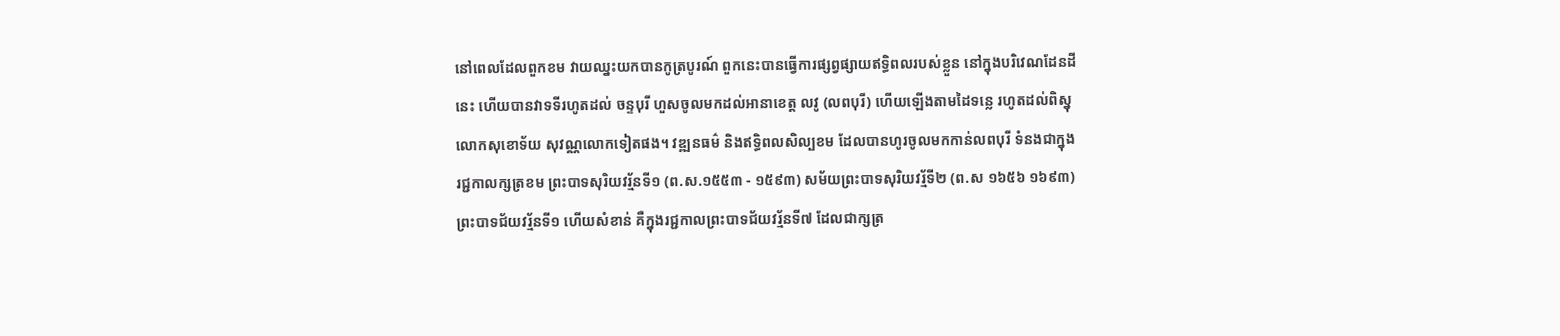នៅពេលដែលពួកខម វាយឈ្នះយកបានកូត្របូរណ៍ ពួកនេះបានធ្វើការផ្សព្វផ្សាយឥទ្ធិពលរបស់ខ្លួន នៅក្នុងបរិវេណដែនដីនេះ ហើយបានវាទទីរហូតដល់ ចន្ទបុរី ហួសចូលមកដល់អានាខេត្ដ លវូ (លពបុរី) ហើយឡើងតាមដៃទន្លេ រហូតដល់ពិស្នុលោកសុខោទ័យ សុវណ្ណលោកទៀតផង។ វឌ្ឍនធម៌ និងឥទ្ធិពលសិល្បខម ដែលបានហូរចូលមកកាន់លពបុរី ទំនងជាក្នុងរជ្ជកាលក្សត្រខម ព្រះបាទសុរិយវរ្ម័នទី១ (ព.ស.១៥៥៣ - ១៥៩៣) សម័យព្រះបាទសុរិយវរ្ម័ទី២ (ព.ស ១៦៥៦ ១៦៩៣) ព្រះបាទជ័យវរ្ម័នទី១ ហើយសំខាន់ គឺក្នុងរជ្ជកាលព្រះបាទជ័យវរ្ម័នទី៧ ដែលជាក្សត្រ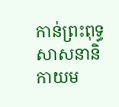កាន់ព្រះពុទ្ធសាសនានិកាយម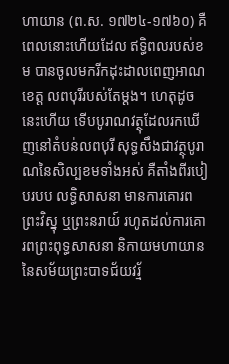ហាយាន (ព.ស. ១៧២៤-១៧៦០) គឺពេលនោះហើយដែល ឥទ្ធិពលរបស់ខម បានចូលមករីកដុះដាលពេញអាណខេត្ដ លពបុរីរបស់តែម្ដង។ ហេតុដូចនេះហើយ ទើបបូរាណវត្ថុដែលរកឃើញនៅតំបន់លពបុរី សុទ្ធសឹងជាវត្ថុបូរាណនៃសិល្បខមទាំងអស់ គឺតាំងពីរបៀបរបប លទ្ធិសាសនា មានការគោរព ព្រះវិស្នុ ឬព្រះនរាយ៍ រហូតដល់ការគោរពព្រះពុទ្ធសាសនា និកាយមហាយាន នៃសម័យព្រះបាទជ័យវរ្ម័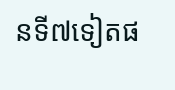នទី៧ទៀតផ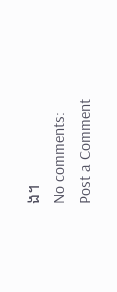ង។
No comments:
Post a Comment